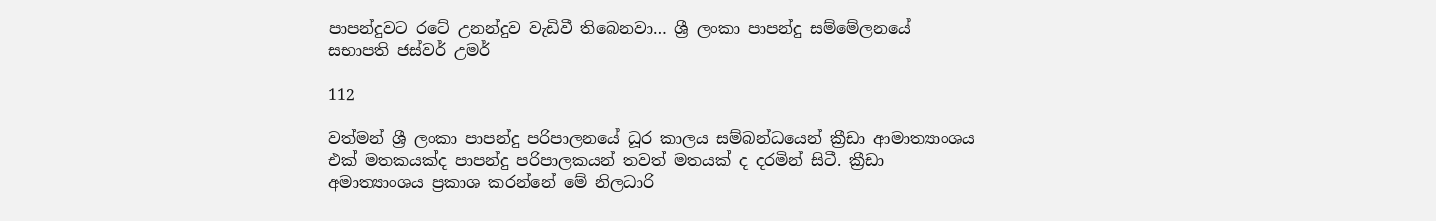පාපන්දුවට රටේ උනන්දුව වැඩිවී තිබෙනවා… ශ්‍රී ලංකා පාපන්දු සම්මේලනයේ සභාපති ජස්වර් උමර්

112

වත්මන් ශ්‍රී ලංකා පාපන්දු පරිපාලනයේ ධූර කාලය සම්බන්ධයෙන් ක්‍රීඩා ආමාත්‍යාංශය එක් මතකයක්ද පාපන්දු පරිපාලකයන් තවත් මතයක් ද දරමින් සිටී. ක්‍රීඩා අමාත්‍යාංශය ප්‍රකාශ කරන්නේ මේ නිලධාරි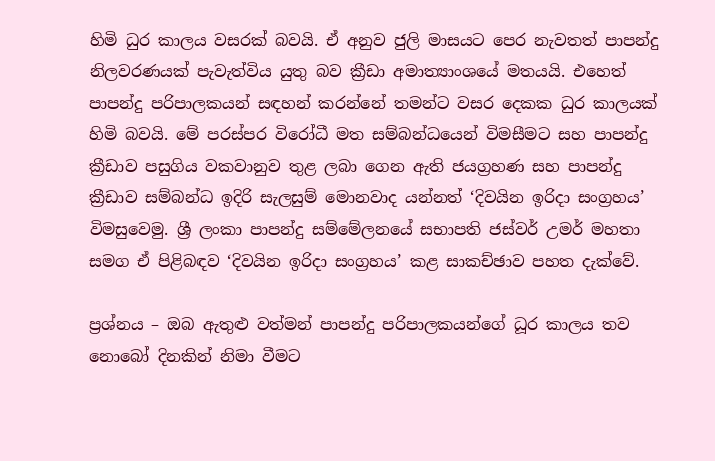හිමි ධුර කාලය වසරක් බවයි. ඒ අනුව ජුලි මාසයට පෙර නැවතත් පාපන්දු නිලවරණයක් පැවැත්විය යුතු බව ක්‍රීඩා අමාත්‍යාංශයේ මතයයි. එහෙත් පාපන්දු පරිපාලකයන් සඳහන් කරන්නේ තමන්ට වසර දෙකක ධුර කාලයක් හිමි බවයි. මේ පරස්පර විරෝධී මත සම්බන්ධයෙන් විමසීමට සහ පාපන්දු ක්‍රීඩාව පසුගිය වකවානුව තුළ ලබා ගෙන ඇති ජයග්‍රහණ සහ පාපන්දු ක්‍රීඩාව සම්බන්ධ ඉදිරි සැලසුම් මොනවාද යන්නත් ‘දිවයින ඉරිදා සංග්‍රහය’ විමසුවෙමු. ශ්‍රී ලංකා පාපන්දු සම්මේලනයේ සභාපති ජස්වර් උමර් මහතා සමග ඒ පිළිබඳව ‘දිවයින ඉරිදා සංග්‍රහය’ කළ සාකච්ඡාව පහත දැක්වේ.

ප්‍රශ්නය – ඔබ ඇතුළු වත්මන් පාපන්දු පරිපාලකයන්ගේ ධූර කාලය තව නොබෝ දිනකින් නිමා වීමට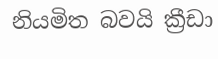නියමිත බවයි ක්‍රීඩා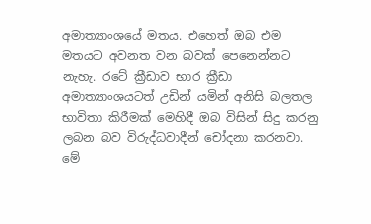අමාත්‍යාංශයේ මතය. එහෙත් ඔබ එම මතයට අවනත වන බවක් පෙනෙන්නට නැහැ. රටේ ක්‍රීඩාව භාර ක්‍රීඩා අමාත්‍යාංශයටත් උඩින් යමින් අනිසි බලතල භාවිතා කිරීමක් මෙහිදී ඔබ විසින් සිදු කරනු ලබන බව විරුද්ධවාදීන් චෝදනා කරනවා. මේ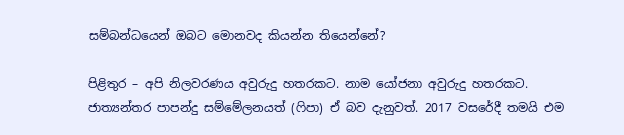සම්බන්ධයෙන් ඔබට මොනවද කියන්න තියෙන්නේ?

පිළිතුර – අපි නිලවරණය අවුරුදු හතරකට. නාම යෝජනා අවුරුදු හතරකට. ජාත්‍යන්තර පාපන්දු සම්මේලනයත් (ෆිපා) ඒ බව දැනුවත්. 2017 වසරේදී තමයි එම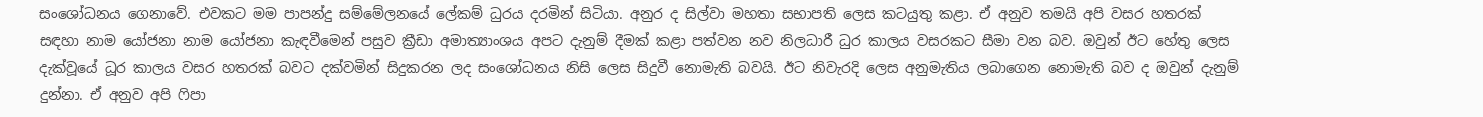සංශෝධනය ගෙනාවේ. එවකට මම පාපන්දු සම්මේලනයේ ලේකම් ධුරය දරමින් සිටියා. අනුර ද සිල්වා මහතා සභාපති ලෙස කටයුතු කළා. ඒ අනුව තමයි අපි වසර හතරක් සඳහා නාම යෝජනා නාම යෝජනා කැඳවීමෙන් පසුව ක්‍රීඩා අමාත්‍යාංශය අපට දැනුම් දීමක් කළා පත්වන නව නිලධාරී ධුර කාලය වසරකට සීමා වන බව. ඔවුන් ඊට හේතු ලෙස දැක්වූයේ ධූර කාලය වසර හතරක් බවට දක්වමින් සිදුකරන ලද සංශෝධනය නිසි ලෙස සිදුවී නොමැති බවයි. ඊට නිවැරදි ලෙස අනුමැතිය ලබාගෙන නොමැති බව ද ඔවුන් දැනුම් දුන්නා. ඒ අනුව අපි ෆිපා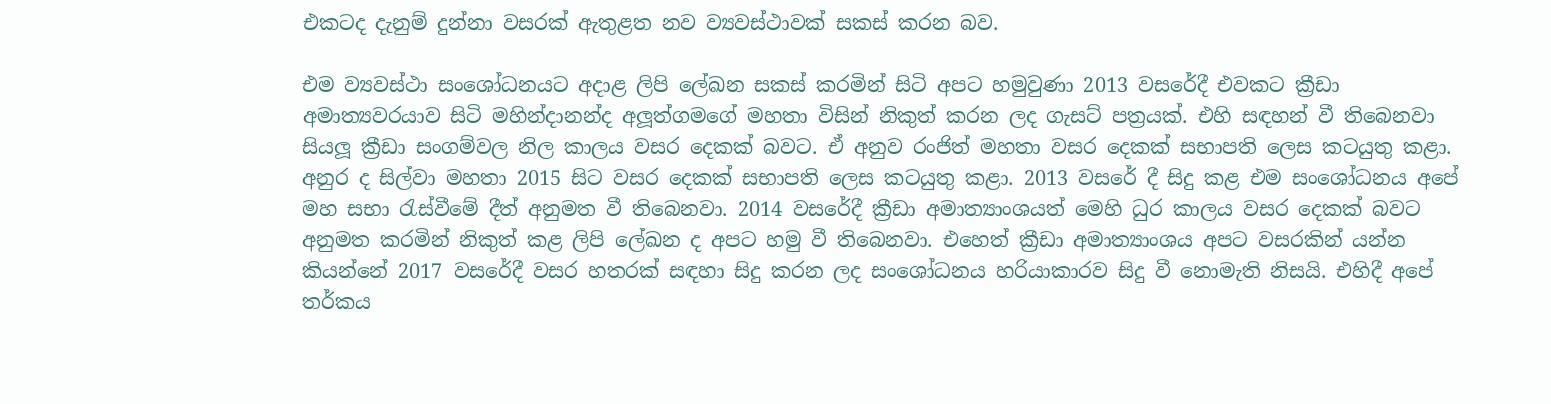එකටද දැනුම් දුන්නා වසරක් ඇතුළත නව ව්‍යවස්ථාවක් සකස් කරන බව.

එම ව්‍යවස්ථා සංශෝධනයට අදාළ ලිපි ලේඛන සකස් කරමින් සිටි අපට හමුවුණා 2013 වසරේදී එවකට ක්‍රීඩා අමාත්‍යවරයාව සිටි මහින්දානන්ද අලූත්ගමගේ මහතා විසින් නිකුත් කරන ලද ගැසට් පත්‍රයක්. එහි සඳහන් වී තිබෙනවා සියලූ ක්‍රීඩා සංගම්වල නිල කාලය වසර දෙකක් බවට. ඒ අනුව රංජිත් මහතා වසර දෙකක් සභාපති ලෙස කටයුතු කළා. අනුර ද සිල්වා මහතා 2015 සිට වසර දෙකක් සභාපති ලෙස කටයුතු කළා. 2013 වසරේ දී සිදු කළ එම සංශෝධනය අපේ මහ සභා රැස්වීමේ දීත් අනුමත වී තිබෙනවා. 2014 වසරේදී ක්‍රීඩා අමාත්‍යාංශයත් මෙහි ධුර කාලය වසර දෙකක් බවට අනුමත කරමින් නිකුත් කළ ලිපි ලේඛන ද අපට හමු වී තිබෙනවා. එහෙත් ක්‍රීඩා අමාත්‍යාංශය අපට වසරකින් යන්න කියන්නේ 2017 වසරේදී වසර හතරක් සඳහා සිදු කරන ලද සංශෝධනය හරියාකාරව සිදු වී නොමැති නිසයි. එහිදී අපේ තර්කය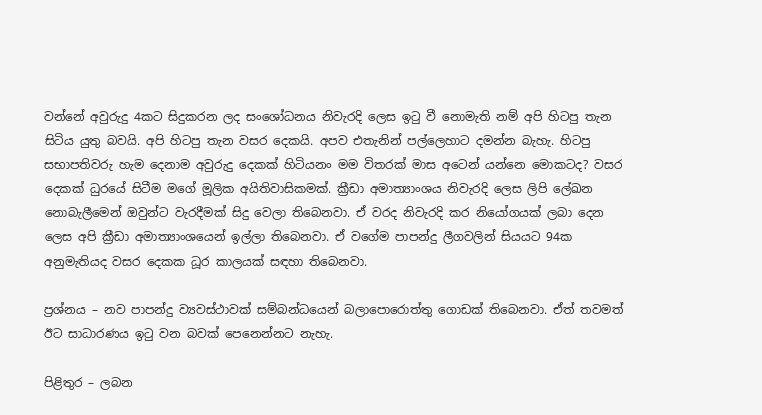වන්නේ අවුරුදු 4කට සිදුකරන ලද සංශෝධනය නිවැරදි ලෙස ඉටු වී නොමැති නම් අපි හිටපු තැන සිටිය යුතු බවයි. අපි හිටපු තැන වසර දෙකයි. අපව එතැනින් පල්ලෙහාට දමන්න බැහැ. හිටපු සභාපතිවරු හැම දෙනාම අවුරුදු දෙකක් හිටියනං මම විතරක් මාස අටෙන් යන්නෙ මොකටද? වසර දෙකක් ධුරයේ සිටීම මගේ මූලික අයිතිවාසිකමක්. ක්‍රීඩා අමාත්‍යාංශය නිවැරදි ලෙස ලිපි ලේඛන නොබැලීමෙන් ඔවුන්ට වැරදීමක් සිදු වෙලා තිබෙනවා. ඒ වරද නිවැරදි කර නියෝගයක් ලබා දෙන ලෙස අපි ක්‍රීඩා අමාත්‍යාංශයෙන් ඉල්ලා තිබෙනවා. ඒ වගේම පාපන්දු ලීගවලින් සියයට 94ක අනුමැතියද වසර දෙකක ධූර කාලයක් සඳහා තිබෙනවා.

ප්‍රශ්නය – නව පාපන්දු ව්‍යවස්ථාවක් සම්බන්ධයෙන් බලාපොරොත්තු ගොඩක් තිබෙනවා. ඒත් තවමත් ඊට සාධාරණය ඉටු වන බවක් පෙනෙන්නට නැහැ.

පිළිතුර – ලබන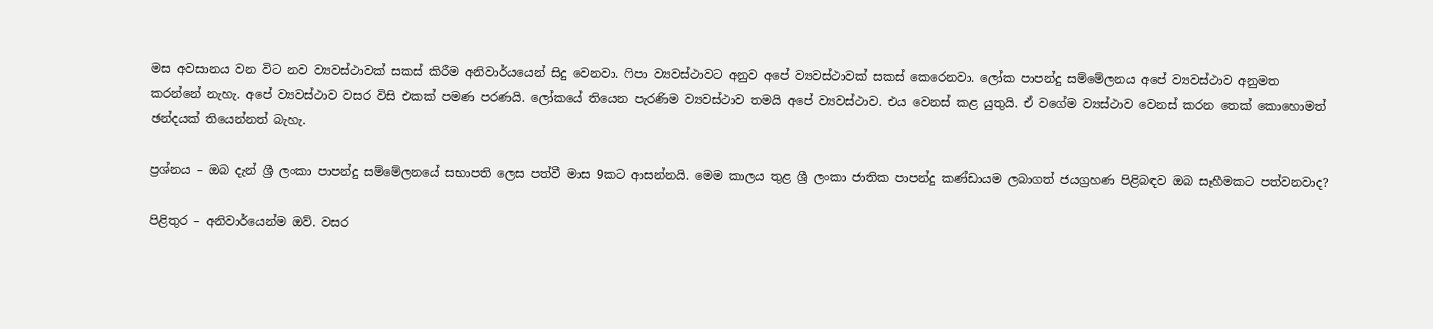මස අවසානය වන විට නව ව්‍යවස්ථාවක් සකස් කිරීම අනිවාර්යයෙන් සිදු වෙනවා. ෆිපා ව්‍යවස්ථාවට අනුව අපේ ව්‍යවස්ථාවක් සකස් කෙරෙනවා. ලෝක පාපන්දු සම්මේලනය අපේ ව්‍යවස්ථාව අනුමත කරන්නේ නැහැ. අපේ ව්‍යවස්ථාව වසර විසි එකක් පමණ පරණයි. ලෝකයේ තියෙන පැරණිම ව්‍යවස්ථාව තමයි අපේ ව්‍යවස්ථාව. එය වෙනස් කළ යුතුයි. ඒ වගේම ව්‍යස්ථාව වෙනස් කරන තෙක් කොහොමත් ඡන්දයක් තියෙන්නත් බැහැ.

ප්‍රශ්නය – ඔබ දැන් ශ්‍රී ලංකා පාපන්දු සම්මේලනයේ සභාපති ලෙස පත්වී මාස 9කට ආසන්නයි. මෙම කාලය තුළ ශ්‍රී ලංකා ජාතික පාපන්දු කණ්ඩායම ලබාගත් ජයග්‍රහණ පිළිබඳව ඔබ සෑහීමකට පත්වනවාද?

පිළිතුර – අනිවාර්යෙන්ම ඔව්. වසර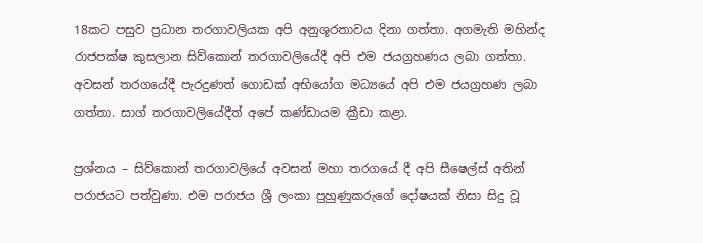18කට පසුව ප්‍රධාන තරගාවලියක අපි අනුශූරතාවය දිනා ගත්තා. අගමැති මහින්ද රාජපක්ෂ කුසලාන සිව්කොන් තරගාවලියේදී අපි එම ජයග්‍රහණය ලබා ගත්තා. අවසන් තරගයේදී පැරදුණත් ගොඩක් අභියෝග මධ්‍යයේ අපි එම ජයග්‍රහණ ලබා ගත්තා. සාග් තරගාවලියේදීත් අපේ කණ්ඩායම ක්‍රීඩා කළා.

ප්‍රශ්නය – සිව්කොන් තරගාවලියේ අවසන් මහා තරගයේ දී අපි සීෂෙල්ස් අතින් පරාජයට පත්වුණා. එම පරාජය ශ්‍රී ලංකා පුහුණුකරුගේ දෝෂයක් නිසා සිදු වූ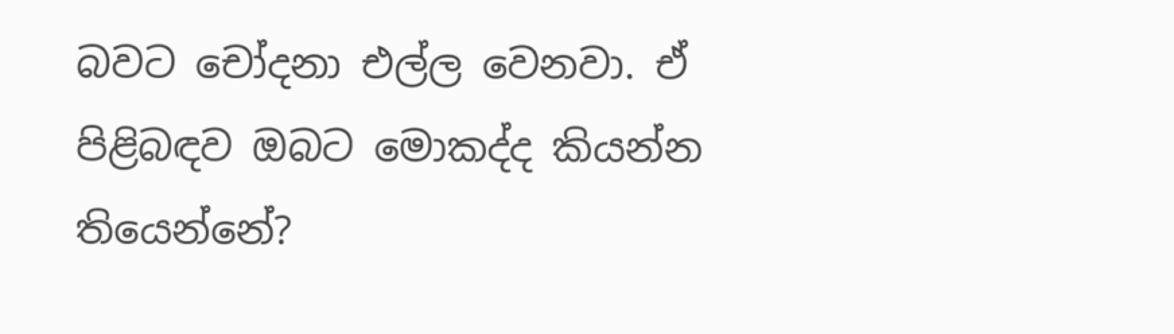බවට චෝදනා එල්ල වෙනවා. ඒ පිළිබඳව ඔබට මොකද්ද කියන්න තියෙන්නේ?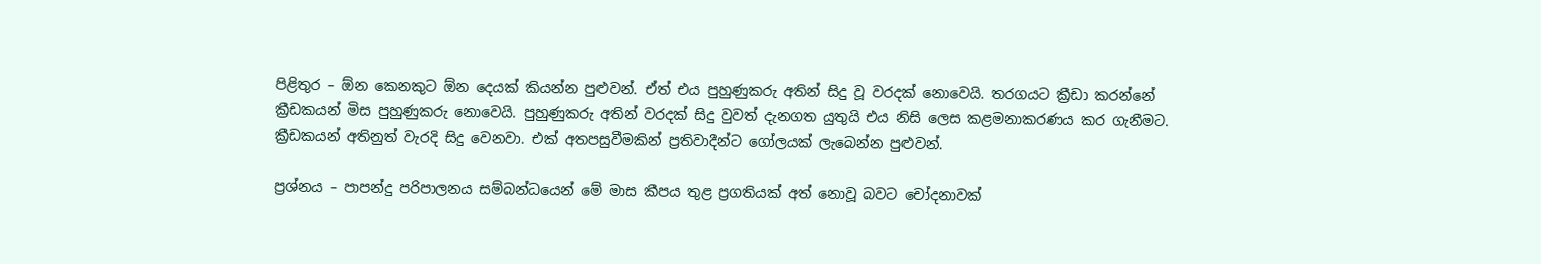පිළිතුර – ඕන කෙනකුට ඕන දෙයක් කියන්න පුළුවන්. ඒත් එය පුහුණුකරු අතින් සිදු වූ වරදක් නොවෙයි. තරගයට ක්‍රීඩා කරන්නේ ක්‍රීඩකයන් මිස පුහුණුකරු නොවෙයි. පුහුණුකරු අතින් වරදක් සිදු වුවත් දැනගත යුතුයි එය නිසි ලෙස කළමනාකරණය කර ගැනීමට. ක්‍රීඩකයන් අතිනුත් වැරදි සිදු වෙනවා. එක් අතපසුවීමකින් ප්‍රතිවාදීන්ට ගෝලයක් ලැබෙන්න පුළුවන්.

ප්‍රශ්නය – පාපන්දු පරිපාලනය සම්බන්ධයෙන් මේ මාස කීපය තුළ ප්‍රගතියක් අත් නොවූ බවට චෝදනාවක්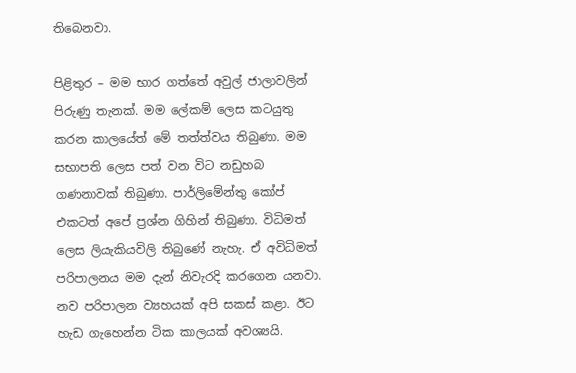තිබෙනවා.

පිළිතුර – මම භාර ගත්තේ අවුල් ජාලාවලින් පිරුණු තැනක්. මම ලේකම් ලෙස කටයුතු කරන කාලයේත් මේ තත්ත්වය තිබුණා. මම සභාපති ලෙස පත් වන විට නඩුහබ ගණනාවක් තිබුණා. පාර්ලිමේන්තු කෝප් එකටත් අපේ ප්‍රශ්න ගිහින් තිබුණා. විධිමත් ලෙස ලියැකියවිලි තිබුණේ නැහැ. ඒ අවිධිමත් පරිපාලනය මම දැන් නිවැරදි කරගෙන යනවා. නව පරිපාලන ව්‍යහයක් අපි සකස් කළා. ඊට හැඩ ගැහෙන්න ටික කාලයක් අවශ්‍යයි.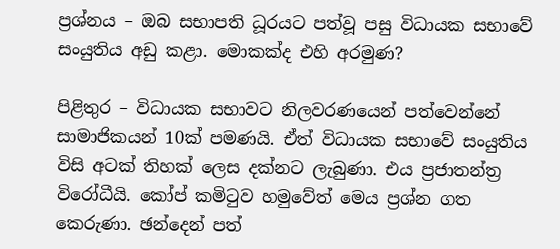ප්‍රශ්නය – ඔබ සභාපති ධූරයට පත්වූ පසු විධායක සභාවේ සංයුතිය අඩු කළා. මොකක්ද එහි අරමුණ?

පිළිතුර – විධායක සභාවට නිලවරණයෙන් පත්වෙන්නේ සාමාජිකයන් 10ක් පමණයි. ඒත් විධායක සභාවේ සංයුතිය විසි අටක් තිහක් ලෙස දක්නට ලැබුණා. එය ප්‍රජාතන්ත්‍ර විරෝධීයි. කෝප් කමිටුව හමුවේත් මෙය ප්‍රශ්න ගත කෙරුණා. ඡන්දෙන් පත්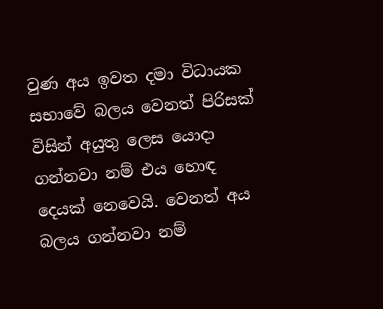වුණ අය ඉවත දමා විධායක සභාවේ බලය වෙනත් පිරිසක් විසින් අයුතු ලෙස යොදා ගන්නවා නම් එය හොඳ දෙයක් නෙවෙයි. වෙනත් අය බලය ගන්නවා නම්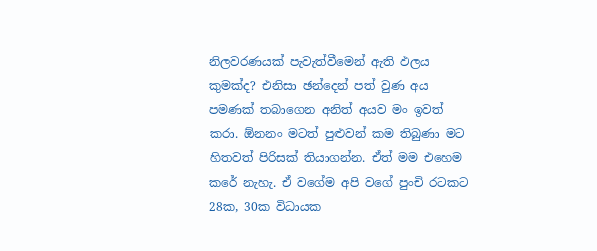නිලවරණයක් පැවැත්වීමෙන් ඇති ඵලය කුමක්ද? එනිසා ඡන්දෙන් පත් වුණ අය පමණක් තබාගෙන අනිත් අයව මං ඉවත් කරා. ඕනනං මටත් පුළුවන් කම තිබුණා මට හිතවත් පිරිසක් තියාගන්න. ඒත් මම එහෙම කරේ නැහැ. ඒ වගේම අපි වගේ පුංචි රටකට 28ක, 30ක විධායක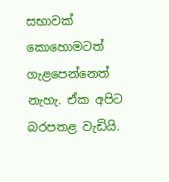සභාවක් කොහොමටත් ගැළපෙන්නෙත් නැහැ. ඒක අපිට බරපතළ වැඩියි.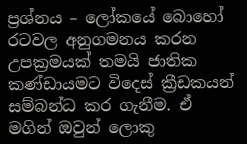ප්‍රශ්නය – ලෝකයේ බොහෝ රටවල අනුගමනය කරන උපක්‍රමයක් තමයි ජාතික කණ්ඩායමට විදෙස් ක්‍රීඩකයන් සම්බන්ධ කර ගැනීම. ඒ මගින් ඔවුන් ලොකු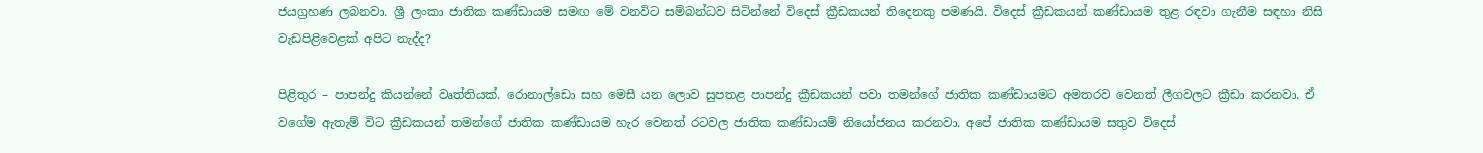ජයග්‍රහණ ලබනවා. ශ්‍රී ලංකා ජාතික කණ්ඩායම සමඟ මේ වනවිට සම්බන්ධව සිටින්නේ විදෙස් ක්‍රීඩකයන් තිදෙනකු පමණයි. විදෙස් ක්‍රීඩකයන් කණ්ඩායම තුළ රඳවා ගැනීම සඳහා නිසි වැඩපිළිවෙළක් අපිට නැද්ද?

පිළිතුර – පාපන්දු කියන්නේ වෘත්තියක්. රොනාල්ඩො සහ මෙසී යන ලොව සුපතළ පාපන්දු ක්‍රීඩකයන් පවා තමන්ගේ ජාතික කණ්ඩායමට අමතරව වෙනත් ලීගවලට ක්‍රීඩා කරනවා. ඒ වගේම ඇතැම් විට ක්‍රීඩකයන් තමන්ගේ ජාතික කණ්ඩායම හැර වෙනත් රටවල ජාතික කණ්ඩායම් නියෝජනය කරනවා. අපේ ජාතික කණ්ඩායම සතුව විදෙස්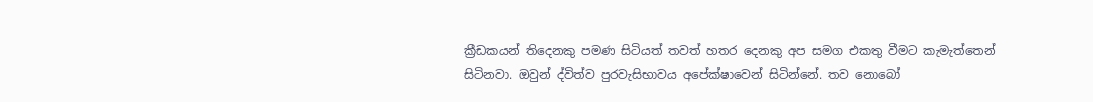ක්‍රීඩකයන් තිදෙනකු පමණ සිටියත් තවත් හතර දෙනකු අප සමග එකතු වීමට කැමැත්තෙන් සිටිනවා. ඔවුන් ද්විත්ව පුරවැසිභාවය අපේක්ෂාවෙන් සිටින්නේ. තව නොබෝ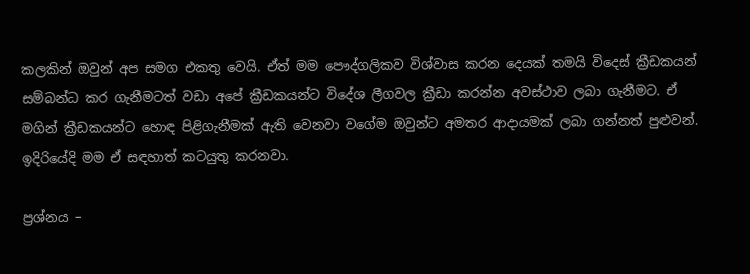කලකින් ඔවුන් අප සමග එකතු වෙයි. ඒත් මම පෞද්ගලිකව විශ්වාස කරන දෙයක් තමයි විදෙස් ක්‍රීඩකයන් සම්බන්ධ කර ගැනීමටත් වඩා අපේ ක්‍රීඩකයන්ට විදේශ ලීගවල ක්‍රීඩා කරන්න අවස්ථාව ලබා ගැනීමට. ඒ මගින් ක්‍රීඩකයන්ට හොඳ පිළිගැනීමක් ඇති වෙනවා වගේම ඔවුන්ට අමතර ආදායමක් ලබා ගන්නත් පුළුවන්. ඉදිරියේදි මම ඒ සඳහාත් කටයුතු කරනවා.

ප්‍රශ්නය –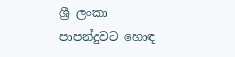ශ්‍රී ලංකා පාපන්දුවට හොඳ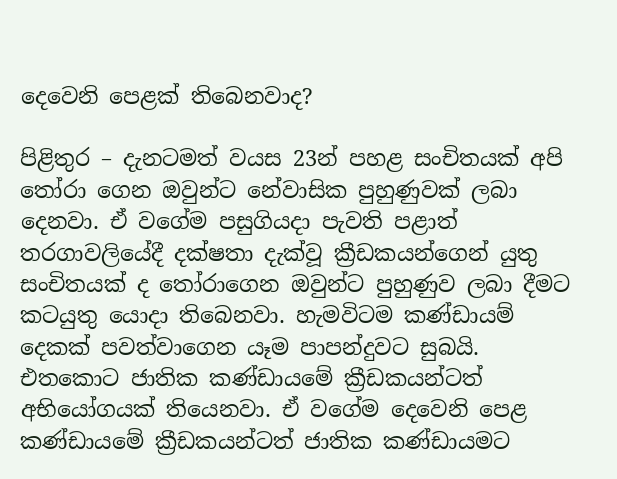දෙවෙනි පෙළක් තිබෙනවාද?

පිළිතුර – දැනටමත් වයස 23න් පහළ සංචිතයක් අපි තෝරා ගෙන ඔවුන්ට නේවාසික පුහුණුවක් ලබා දෙනවා. ඒ වගේම පසුගියදා පැවති පළාත් තරගාවලියේදී දක්ෂතා දැක්වූ ක්‍රීඩකයන්ගෙන් යුතු සංචිතයක් ද තෝරාගෙන ඔවුන්ට පුහුණුව ලබා දීමට කටයුතු යොදා තිබෙනවා. හැමවිටම කණ්ඩායම් දෙකක් පවත්වාගෙන යෑම පාපන්දුවට සුබයි. එතකොට ජාතික කණ්ඩායමේ ක්‍රීඩකයන්ටත් අභියෝගයක් තියෙනවා. ඒ වගේම දෙවෙනි පෙළ කණ්ඩායමේ ක්‍රීඩකයන්ටත් ජාතික කණ්ඩායමට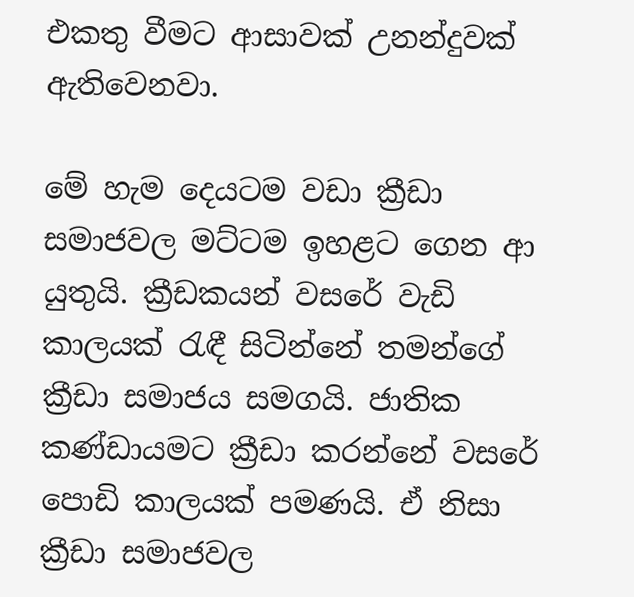එකතු වීමට ආසාවක් උනන්දුවක් ඇතිවෙනවා.

මේ හැම දෙයටම වඩා ක්‍රීඩා සමාජවල මට්ටම ඉහළට ගෙන ආ යුතුයි. ක්‍රීඩකයන් වසරේ වැඩි කාලයක් රැඳී සිටින්නේ තමන්ගේ ක්‍රීඩා සමාජය සමගයි. ජාතික කණ්ඩායමට ක්‍රීඩා කරන්නේ වසරේ පොඩි කාලයක් පමණයි. ඒ නිසා ක්‍රීඩා සමාජවල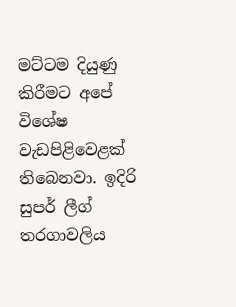මට්ටම දියුණු කිරීමට අපේ විශේෂ වැඩපිළිවෙළක් තිබෙනවා. ඉදිරි සුපර් ලීග් තරගාවලිය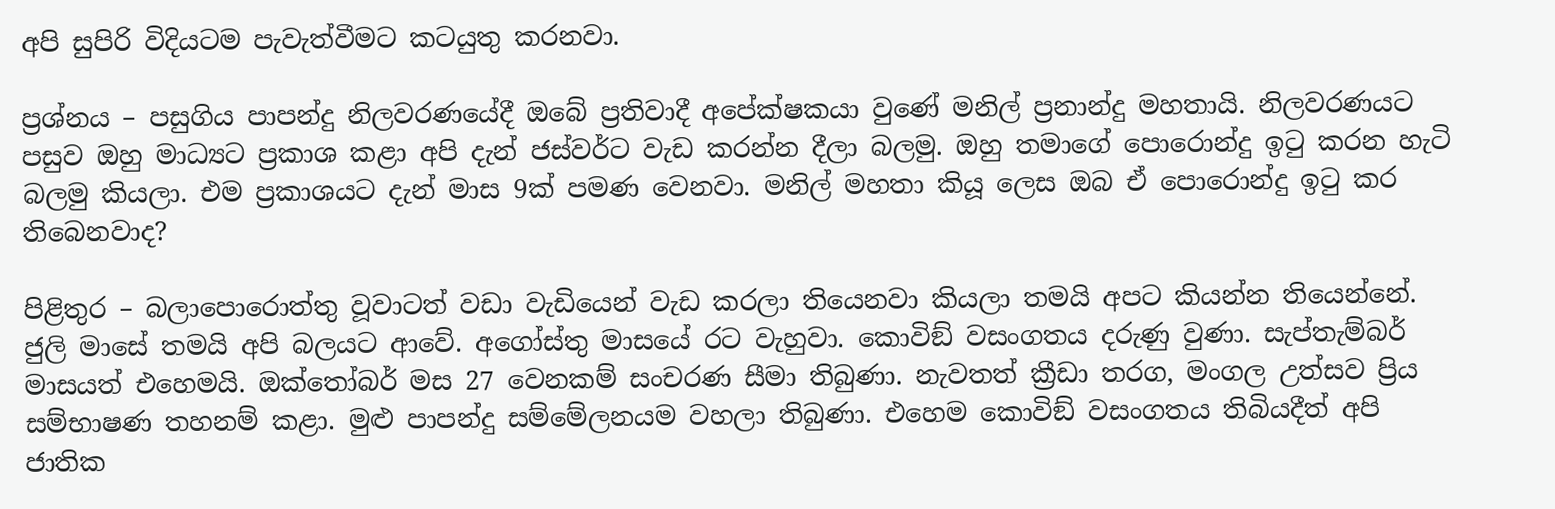අපි සුපිරි විදියටම පැවැත්වීමට කටයුතු කරනවා.

ප්‍රශ්නය – පසුගිය පාපන්දු නිලවරණයේදී ඔබේ ප්‍රතිවාදී අපේක්ෂකයා වුණේ මනිල් ප්‍රනාන්දු මහතායි. නිලවරණයට පසුව ඔහු මාධ්‍යට ප්‍රකාශ කළා අපි දැන් ජස්වර්ට වැඩ කරන්න දීලා බලමු. ඔහු තමාගේ පොරොන්දු ඉටු කරන හැටි බලමු කියලා. එම ප්‍රකාශයට දැන් මාස 9ක් පමණ වෙනවා. මනිල් මහතා කියූ ලෙස ඔබ ඒ පොරොන්දු ඉටු කර තිබෙනවාද?

පිළිතුර – බලාපොරොත්තු වූවාටත් වඩා වැඩියෙන් වැඩ කරලා තියෙනවා කියලා තමයි අපට කියන්න තියෙන්නේ. ජුලි මාසේ තමයි අපි බලයට ආවේ. අගෝස්තු මාසයේ රට වැහුවා. කොවිඞ් වසංගතය දරුණු වුණා. සැප්තැම්බර් මාසයත් එහෙමයි. ඔක්තෝබර් මස 27 වෙනකම් සංචරණ සීමා තිබුණා. නැවතත් ක්‍රීඩා තරග, මංගල උත්සව ප්‍රිය සම්භාෂණ තහනම් කළා. මුළු පාපන්දු සම්මේලනයම වහලා තිබුණා. එහෙම කොවිඞ් වසංගතය තිබියදීත් අපි ජාතික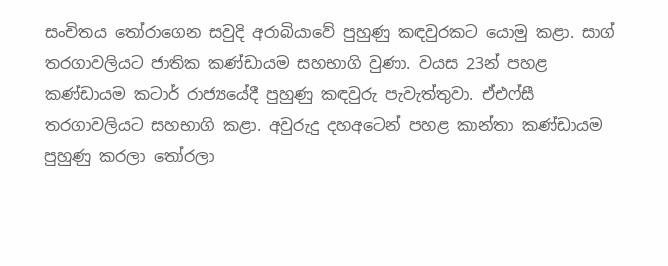සංචිතය තෝරාගෙන සවුදි අරාබියාවේ පුහුණු කඳවුරකට යොමු කළා. සාග් තරගාවලියට ජාතික කණ්ඩායම සහභාගි වුණා. වයස 23න් පහළ කණ්ඩායම කටාර් රාජ්‍යයේදී පුහුණු කඳවුරු පැවැත්තුවා. ඒඑෆ්සී තරගාවලියට සහභාගි කළා. අවුරුදු දහඅටෙන් පහළ කාන්තා කණ්ඩායම පුහුණු කරලා තෝරලා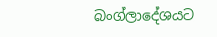බංග්ලාදේශයට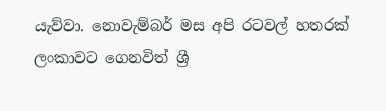යැව්වා. නොවැම්බර් මස අපි රටවල් හතරක් ලංකාවට ගෙනවිත් ශ්‍රී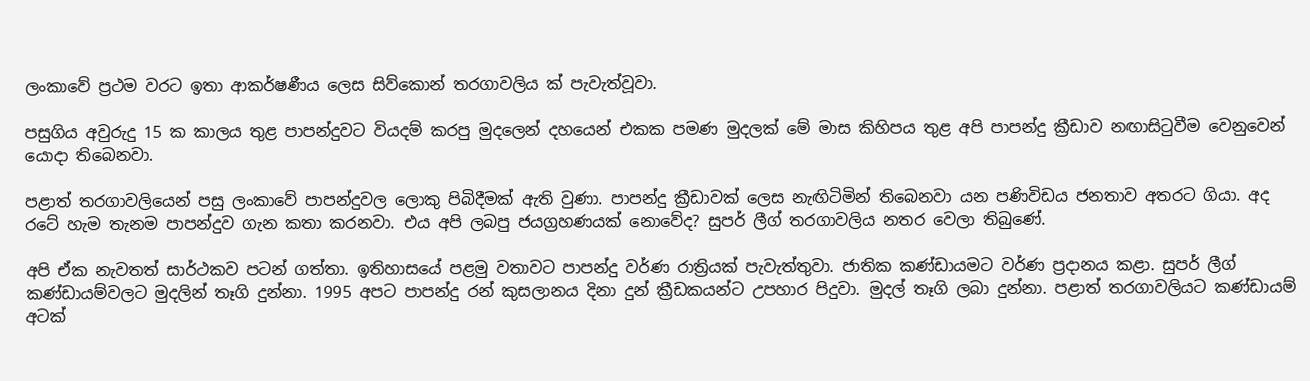ලංකාවේ ප්‍රථම වරට ඉතා ආකර්ෂණීය ලෙස සිව්කොන් තරගාවලිය ක් පැවැත්වූවා.

පසුගිය අවුරුදු 15 ක කාලය තුළ පාපන්දුවට වියදම් කරපු මුදලෙන් දහයෙන් එකක පමණ මුදලක් මේ මාස කිහිපය තුළ අපි පාපන්දු ක්‍රීඩාව නඟාසිටුවීම වෙනුවෙන් යොදා තිබෙනවා.

පළාත් තරගාවලියෙන් පසු ලංකාවේ පාපන්දුවල ලොකු පිබිදීමක් ඇති වුණා. පාපන්දු ක්‍රීඩාවක් ලෙස නැඟිටිමින් තිබෙනවා යන පණිවිඩය ජනතාව අතරට ගියා. අද රටේ හැම තැනම පාපන්දුව ගැන කතා කරනවා. එය අපි ලබපු ජයග්‍රහණයක් නොවේද? සුපර් ලීග් තරගාවලිය නතර වෙලා තිබුණේ.

අපි ඒක නැවතත් සාර්ථකව පටන් ගත්තා. ඉතිහාසයේ පළමු වතාවට පාපන්දු වර්ණ රාත්‍රියක් පැවැත්තුවා. ජාතික කණ්ඩායමට වර්ණ ප්‍රදානය කළා. සුපර් ලීග් කණ්ඩායම්වලට මුදලින් තෑගි දුන්නා. 1995 අපට පාපන්දු රන් කුසලානය දිනා දුන් ක්‍රීඩකයන්ට උපහාර පිදුවා. මුදල් තෑගි ලබා දුන්නා. පළාත් තරගාවලියට කණ්ඩායම් අටක්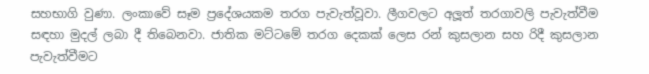සහභාගි වුණා. ලංකාවේ සෑම ප්‍රදේශයකම තරග පැවැත්වූවා. ලීගවලට අලූත් තරගාවලි පැවැත්වීම සඳහා මුදල් ලබා දී තිබෙනවා. ජාතික මට්ටමේ තරග දෙකක් ලෙස රන් කුසලාන සහ රිදී කුසලාන පැවැත්වීමට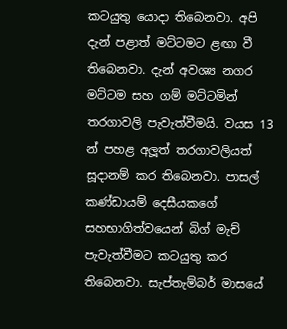කටයුතු යොදා තිබෙනවා. අපි දැන් පළාත් මට්ටමට ළඟා වී තිබෙනවා. දැන් අවශ්‍ය නගර මට්ටම සහ ගම් මට්ටමින් තරගාවලි පැවැත්වීමයි. වයස 13 න් පහළ අලූත් තරගාවලියත් සූදානම් කර තිබෙනවා. පාසල් කණ්ඩායම් දෙසීයකගේ සහභාගිත්වයෙන් බිග් මැච් පැවැත්වීමට කටයුතු කර තිබෙනවා. සැප්තැම්බර් මාසයේ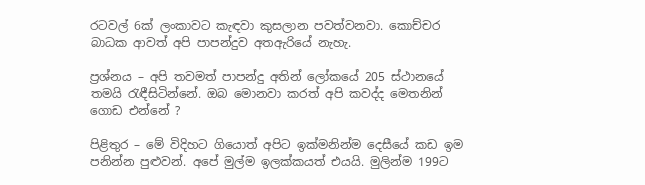රටවල් 6ක් ලංකාවට කැඳවා කුසලාන පවත්වනවා. කොච්චර බාධක ආවත් අපි පාපන්දුව අතඇරියේ නැහැ.

ප්‍රශ්නය – අපි තවමත් පාපන්දු අතින් ලෝකයේ 205 ස්ථානයේ තමයි රැඳීසිටින්නේ. ඔබ මොනවා කරත් අපි කවද්ද මෙතනින් ගොඩ එන්නේ ?

පිළිතුර – මේ විදිහට ගියොත් අපිට ඉක්මනින්ම දෙසීයේ කඩ ඉම පනින්න පුළුවන්. අපේ මුල්ම ඉලක්කයත් එයයි. මුලින්ම 199ට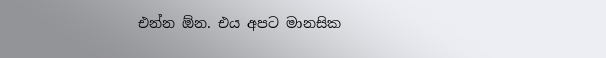එන්න ඕන. එය අපට මානසික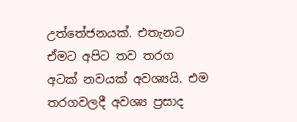උත්තේජනයක්. එතැනට ඒමට අපිට තව තරග අටක් නවයක් අවශ්‍යයි. එම තරගවලදී අවශ්‍ය ප්‍රසාද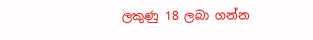ලකුණු 18 ලබා ගන්න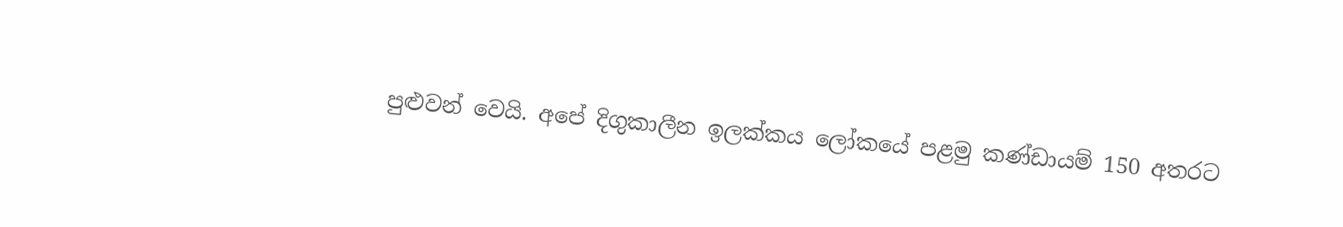පුළුවන් වෙයි. අපේ දිගුකාලීන ඉලක්කය ලෝකයේ පළමු කණ්ඩායම් 150 අතරට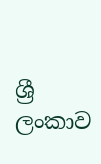ශ්‍රී ලංකාව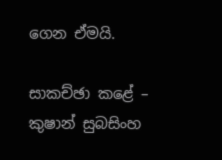ගෙන ඒමයි.

සාකච්ඡා කළේ –
කුෂාන් සුබසිංහ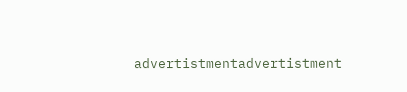advertistmentadvertistment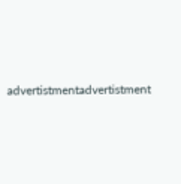advertistmentadvertistment